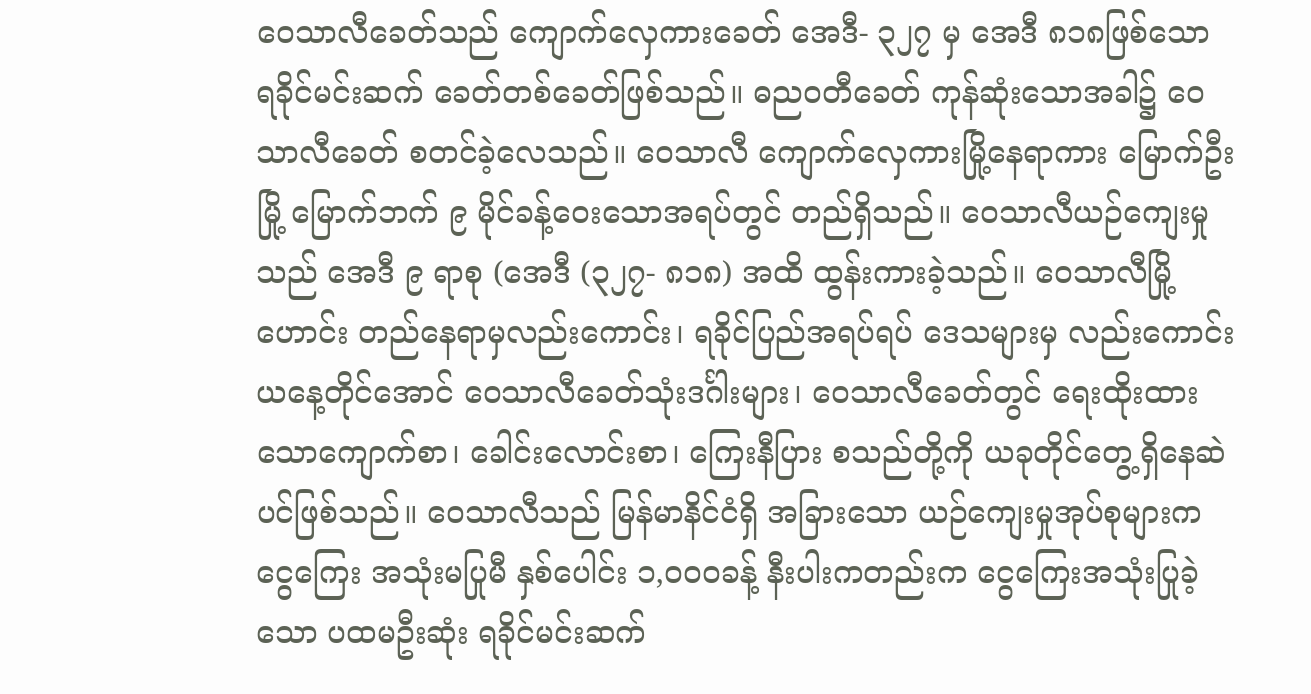ဝေသာလီခေတ်သည် ကျောက်လှေကားခေတ် အေဒီ- ၃၂၇ မှ အေဒီ ၈၁၈ဖြစ်သော ရခိုင်မင်းဆက် ခေတ်တစ်ခေတ်ဖြစ်သည်။ ဓညဝတီခေတ် ကုန်ဆုံးသောအခါ၌ ဝေသာလီခေတ် စတင်ခဲ့လေသည်။ ဝေသာလီ ကျောက်လှေကားမြို့နေရာကား မြောက်ဦးမြို့ မြောက်ဘက် ၉ မိုင်ခန့်ဝေးသောအရပ်တွင် တည်ရှိသည်။ ဝေသာလီယဉ်ကျေးမှုသည် အေဒီ ၉ ရာစု (အေဒီ (၃၂၇- ၈၁၈) အထိ ထွန်းကားခဲ့သည်။ ဝေသာလီမြို့ဟောင်း တည်နေရာမှလည်းကောင်း၊ ရခိုင်ပြည်အရပ်ရပ် ဒေသများမှ လည်းကောင်း ယနေ့တိုင်အောင် ဝေသာလီခေတ်သုံးဒင်္ဂါးများ၊ ဝေသာလီခေတ်တွင် ရေးထိုးထားသောကျောက်စာ၊ ခေါင်းလောင်းစာ၊ ကြေးနီပြား စသည်တို့ကို ယခုတိုင်တွေ့ရှိနေဆဲပင်ဖြစ်သည်။ ဝေသာလီသည် မြန်မာနိင်ငံရှိ အခြားသော ယဉ်ကျေးမှုအုပ်စုများက ငွေကြေး အသုံးမပြုမီ နှစ်ပေါင်း ၁,ဝဝဝခန့် နီးပါးကတည်းက ငွေကြေးအသုံးပြုခဲ့သော ပထမဦးဆုံး ရခိုင်မင်းဆက်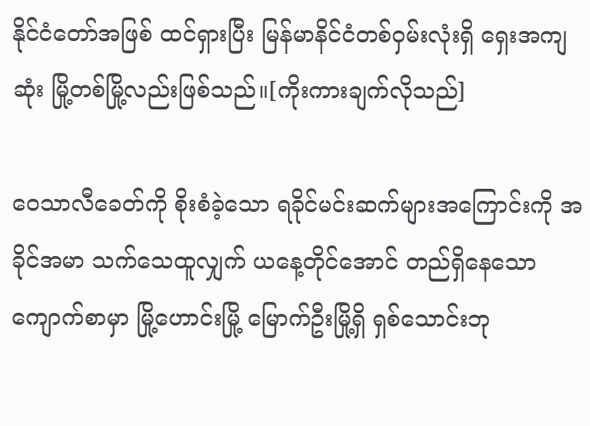နိုင်ငံတော်အဖြစ် ထင်ရှားပြီး မြန်မာနိင်ငံတစ်ဝှမ်းလုံးရှိ ရှေးအကျဆုံး မြို့တစ်မြို့လည်းဖြစ်သည်။[ကိုးကားချက်လိုသည်]

ဝေသာလီခေတ်ကို စိုးစံခဲ့သော ရခိုင်မင်းဆက်များအကြောင်းကို အခိုင်အမာ သက်သေထူလျှက် ယနေ့တိုင်အောင် တည်ရှိနေသော ကျောက်စာမှာ မြို့ဟောင်းမြို့ မြောက်ဦးမြို့ရှိ ရှစ်သောင်းဘု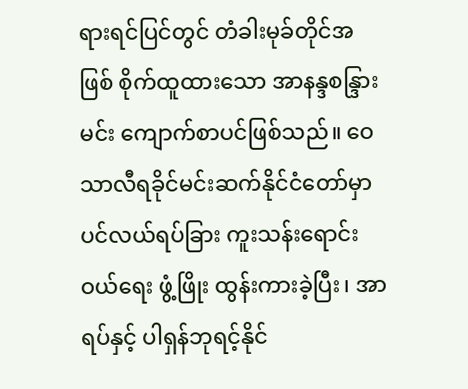ရားရင်ပြင်တွင် တံခါးမုခ်တိုင်အဖြစ် စိုက်ထူထားသော အာနန္ဒစန္ဒြားမင်း ကျောက်စာပင်ဖြစ်သည်။ ဝေသာလီရခိုင်မင်းဆက်နိုင်ငံတော်မှာ ပင်လယ်ရပ်ခြား ကူးသန်းရောင်းဝယ်ရေး ဖွံ့ဖြိုး ထွန်းကားခဲ့ပြီး၊ အာရပ်နှင့် ပါရှန်ဘုရင့်နိုင်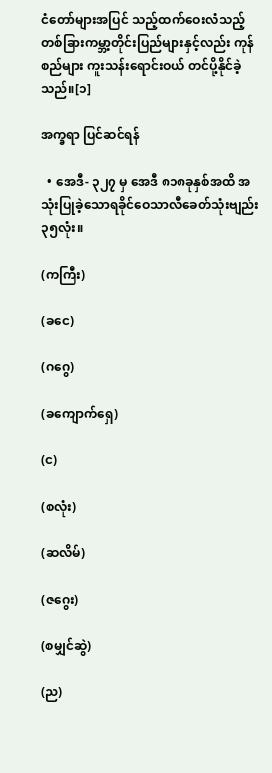ငံတော်များအပြင် သည့်ထက်ဝေးလံသည့်တစ်ခြားကမ္ဘာ့တိုင်းပြည်များနှင့်လည်း ကုန်စည်များ ကူးသန်းရောင်းဝယ် တင်ပို့နိုင်ခဲ့သည်။[၁]

အက္ခရာ ပြင်ဆင်ရန်

  • အေဒီ- ၃၂၇ မှ အေဒီ ၈၁၈ခုနှစ်အထိ အသုံးပြုခဲ့သောရခိုင်ဝေသာလီခေတ်သုံးဗျည်း၃၅လုံး။

(ကကြီး)

(ခငေ)

(ဂဂွေ)

(ခကျောက်ရှေ)

(င)

(စလုံး)

(ဆလိမ်)

(ဇဂွေး)

(စမျှင်ဆွဲ)

(ည)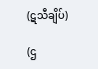(ဋသီချိပ်)

(ဌ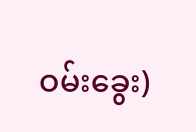ဝမ်းခွေး)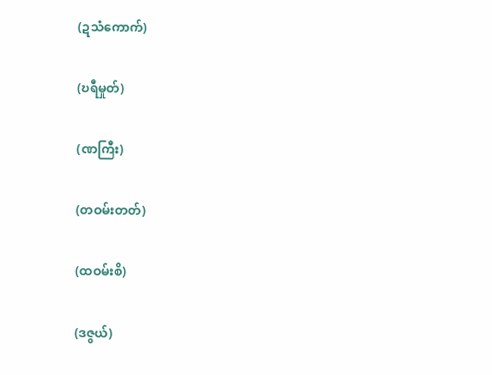(ဍသံကောက်)

(ဎရီမှုတ်)

(ဏကြီး)

(တဝမ်းတတ်)

(ထဝမ်းစိ)

(ဒဇွယ်)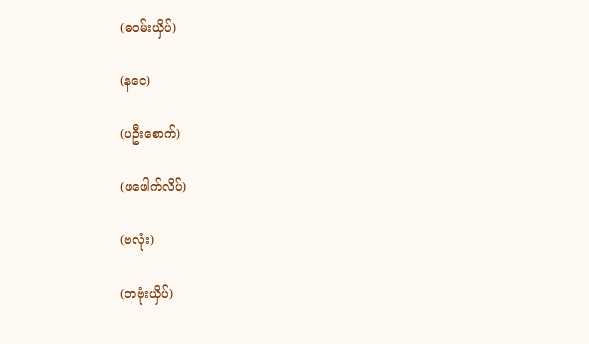(ဓဝမ်းယှိပ်)

(နငေ)

(ပဦးစောက်)

(ဖဖေါက်လိပ်)

(ဗလုံး)

(ဘဗုံးယှိပ်)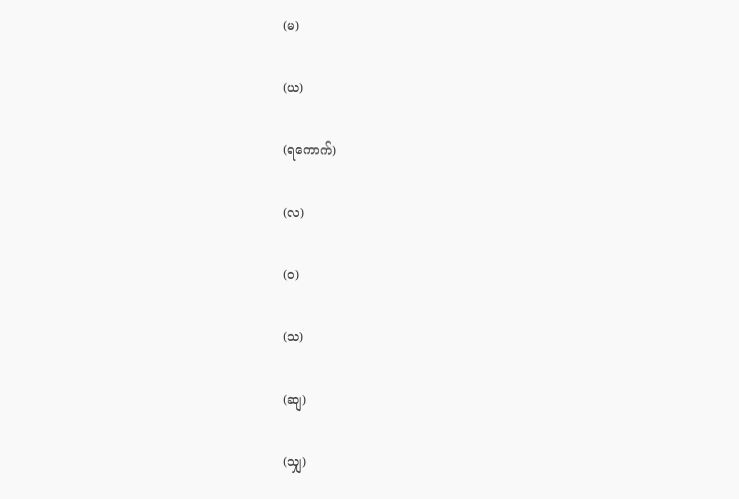(မ)

(ယ)

(ရကောက်)

(လ)

(ဝ)

(သ)

(ဆျ)

(သျှ)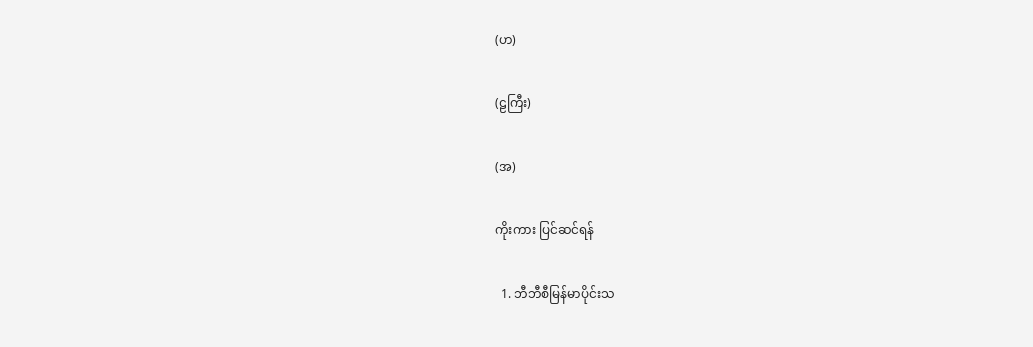(ဟ)

(ဠကြီး)

(အ)

ကိုးကား ပြင်ဆင်ရန်

  1. ဘီဘီစီမြန်မာပိုင်းသ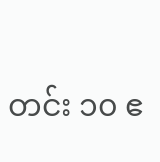တင်း ၁၀ ဧ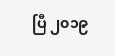ပြီ ၂၀၁၉